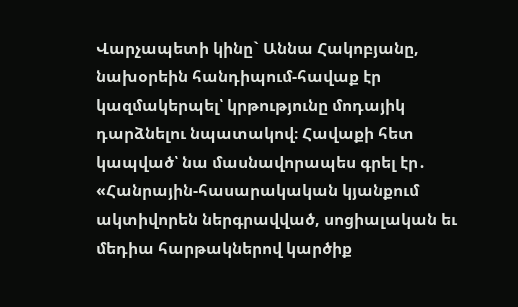Վարչապետի կինը` Աննա Հակոբյանը, նախօրեին հանդիպում-հավաք էր կազմակերպել՝ կրթությունը մոդայիկ դարձնելու նպատակով։ Հավաքի հետ կապված՝ նա մասնավորապես գրել էր․ «Հանրային-հասարակական կյանքում ակտիվորեն ներգրավված, սոցիալական եւ մեդիա հարթակներով կարծիք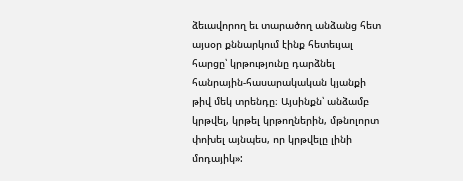ձեւավորող եւ տարածող անձանց հետ այսօր քննարկում էինք հետեւյալ հարցը՝ կրթությունը դարձնել հանրային-հասարակական կյանքի թիվ մեկ տրենդը։ Այսինքն՝ անձամբ կրթվել, կրթել կրթողներին, մթնոլորտ փոխել այնպես, որ կրթվելը լինի մոդայիկ»: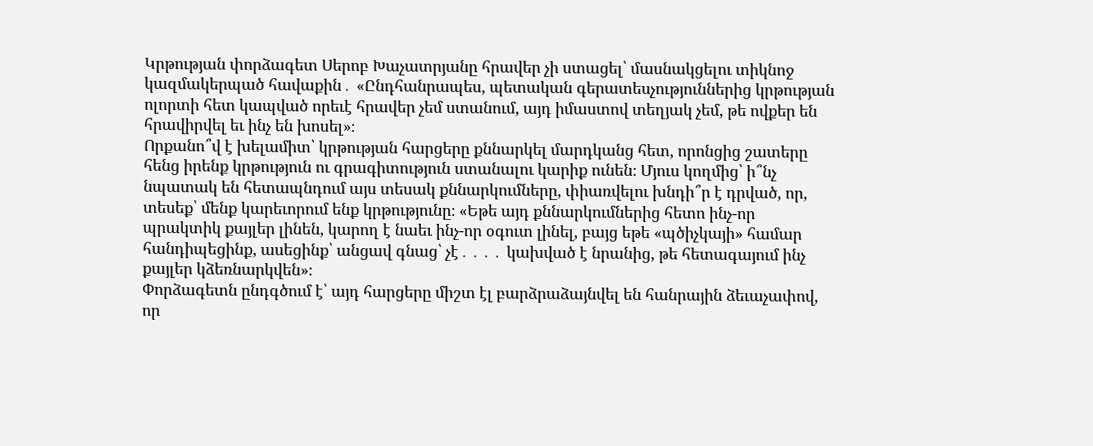Կրթության փորձագետ Սերոբ Խաչատրյանը հրավեր չի ստացել՝ մասնակցելու տիկնոջ կազմակերպած հավաքին․ «Ընդհանրապես, պետական գերատեսչություններից կրթության ոլորտի հետ կապված որեւէ հրավեր չեմ ստանում, այդ իմաստով տեղյակ չեմ, թե ովքեր են հրավիրվել եւ ինչ են խոսել»։
Որքանո՞վ է խելամիտ՝ կրթության հարցերը քննարկել մարդկանց հետ, որոնցից շատերը հենց իրենք կրթություն ու գրագիտություն ստանալու կարիք ունեն։ Մյուս կողմից՝ ի՞նչ նպատակ են հետապնդում այս տեսակ քննարկումները, փիառվելու խնդի՞ր է դրված, որ, տեսեք՝ մենք կարեւորում ենք կրթությունը։ «Եթե այդ քննարկումներից հետո ինչ-որ պրակտիկ քայլեր լինեն, կարող է նաեւ ինչ-որ օգուտ լինել, բայց եթե «պծիչկայի» համար հանդիպեցինք, ասեցինք՝ անցավ գնաց՝ չէ․․․․ կախված է նրանից, թե հետագայում ինչ քայլեր կձեռնարկվեն»։
Փորձագետն ընդգծում է՝ այդ հարցերը միշտ էլ բարձրաձայնվել են հանրային ձեւաչափով, որ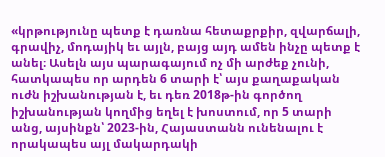«կրթությունը պետք է դառնա հետաքրքիր, զվարճալի, գրավիչ, մոդայիկ եւ այլն, բայց այդ ամեն ինչը պետք է անել։ Ասելն այս պարագայում ոչ մի արժեք չունի, հատկապես որ արդեն 6 տարի է՝ այս քաղաքական ուժն իշխանության է, եւ դեռ 2018թ-ին գործող իշխանության կողմից եղել է խոստում, որ 5 տարի անց, այսինքն՝ 2023-ին, Հայաստանն ունենալու է որակապես այլ մակարդակի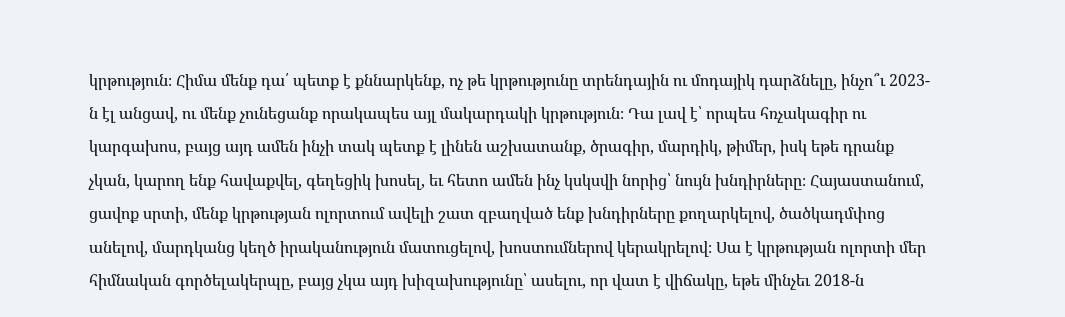կրթություն։ Հիմա մենք դա՛ պետք է քննարկենք, ոչ թե կրթությունը տրենդային ու մոդայիկ դարձնելը, ինչո՞ւ 2023-ն էլ անցավ, ու մենք չունեցանք որակապես այլ մակարդակի կրթություն։ Դա լավ է՝ որպես հռչակագիր ու կարգախոս, բայց այդ ամեն ինչի տակ պետք է լինեն աշխատանք, ծրագիր, մարդիկ, թիմեր, իսկ եթե դրանք չկան, կարող ենք հավաքվել, գեղեցիկ խոսել, եւ հետո ամեն ինչ կսկսվի նորից՝ նույն խնդիրները։ Հայաստանում, ցավոք սրտի, մենք կրթության ոլորտում ավելի շատ զբաղված ենք խնդիրները քողարկելով, ծածկադմփոց անելով, մարդկանց կեղծ իրականություն մատուցելով, խոստումներով կերակրելով։ Սա է կրթության ոլորտի մեր հիմնական գործելակերպը, բայց չկա այդ խիզախությունը՝ ասելու, որ վատ է վիճակը, եթե մինչեւ 2018-ն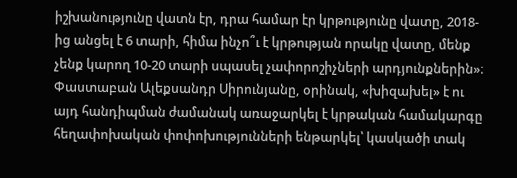իշխանությունը վատն էր, դրա համար էր կրթությունը վատը, 2018-ից անցել է 6 տարի, հիմա ինչո՞ւ է կրթության որակը վատը, մենք չենք կարող 10-20 տարի սպասել չափորոշիչների արդյունքներին»։
Փաստաբան Ալեքսանդր Սիրունյանը, օրինակ, «խիզախել» է ու այդ հանդիպման ժամանակ առաջարկել է կրթական համակարգը հեղափոխական փոփոխությունների ենթարկել՝ կասկածի տակ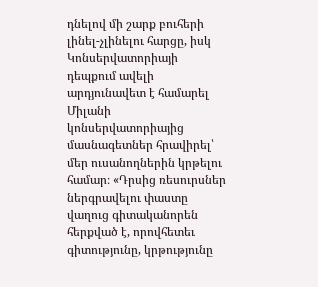դնելով մի շարք բուհերի լինել-չլինելու հարցը, իսկ Կոնսերվատորիայի դեպքում ավելի արդյունավետ է համարել Միլանի կոնսերվատորիայից մասնագետներ հրավիրել՝ մեր ուսանողներին կրթելու համար։ «Դրսից ռեսուրսներ ներգրավելու փաստը վաղուց գիտականորեն հերքված է, որովհետեւ գիտությունը, կրթությունը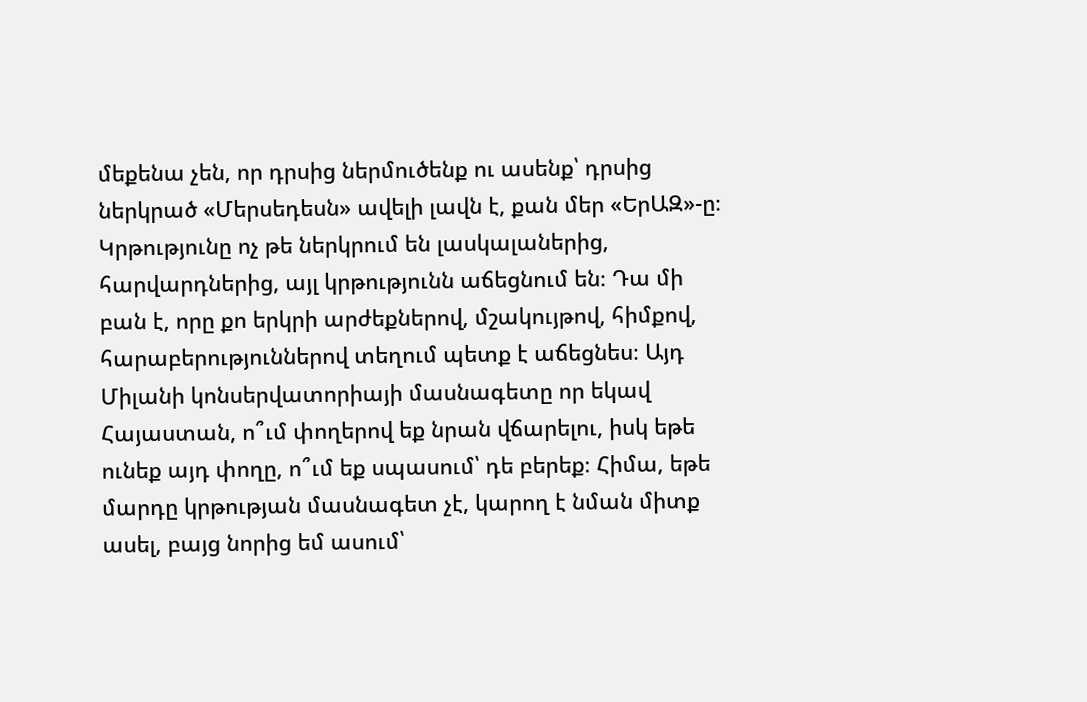մեքենա չեն, որ դրսից ներմուծենք ու ասենք՝ դրսից ներկրած «Մերսեդեսն» ավելի լավն է, քան մեր «ԵրԱԶ»-ը։ Կրթությունը ոչ թե ներկրում են լասկալաներից, հարվարդներից, այլ կրթությունն աճեցնում են։ Դա մի բան է, որը քո երկրի արժեքներով, մշակույթով, հիմքով, հարաբերություններով տեղում պետք է աճեցնես։ Այդ Միլանի կոնսերվատորիայի մասնագետը որ եկավ Հայաստան, ո՞ւմ փողերով եք նրան վճարելու, իսկ եթե ունեք այդ փողը, ո՞ւմ եք սպասում՝ դե բերեք։ Հիմա, եթե մարդը կրթության մասնագետ չէ, կարող է նման միտք ասել, բայց նորից եմ ասում՝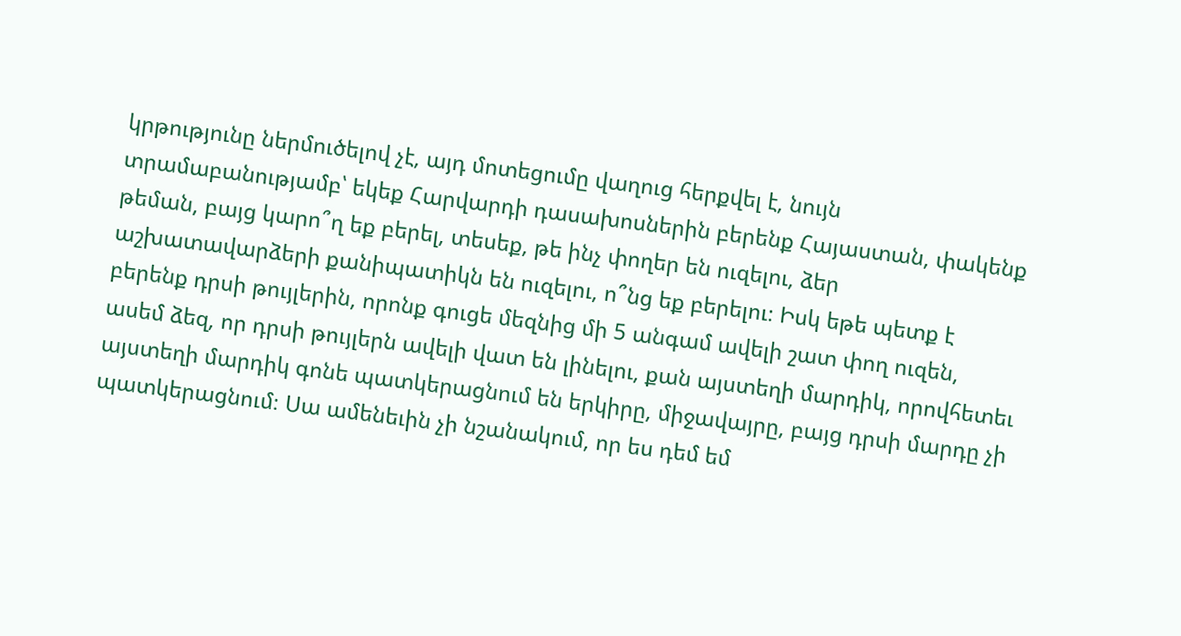կրթությունը ներմուծելով չէ, այդ մոտեցումը վաղուց հերքվել է, նույն տրամաբանությամբ՝ եկեք Հարվարդի դասախոսներին բերենք Հայաստան, փակենք թեման, բայց կարո՞ղ եք բերել, տեսեք, թե ինչ փողեր են ուզելու, ձեր աշխատավարձերի քանիպատիկն են ուզելու, ո՞նց եք բերելու։ Իսկ եթե պետք է բերենք դրսի թույլերին, որոնք գուցե մեզնից մի 5 անգամ ավելի շատ փող ուզեն, ասեմ ձեզ, որ դրսի թույլերն ավելի վատ են լինելու, քան այստեղի մարդիկ, որովհետեւ այստեղի մարդիկ գոնե պատկերացնում են երկիրը, միջավայրը, բայց դրսի մարդը չի պատկերացնում։ Սա ամենեւին չի նշանակում, որ ես դեմ եմ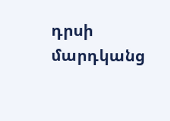դրսի մարդկանց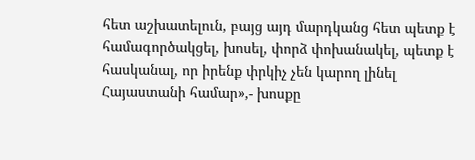հետ աշխատելուն, բայց այդ մարդկանց հետ պետք է համագործակցել, խոսել, փորձ փոխանակել, պետք է հասկանալ, որ իրենք փրկիչ չեն կարող լինել Հայաստանի համար»,- խոսքը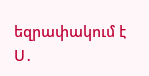եզրափակում է Ս․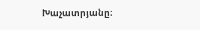Խաչատրյանը։